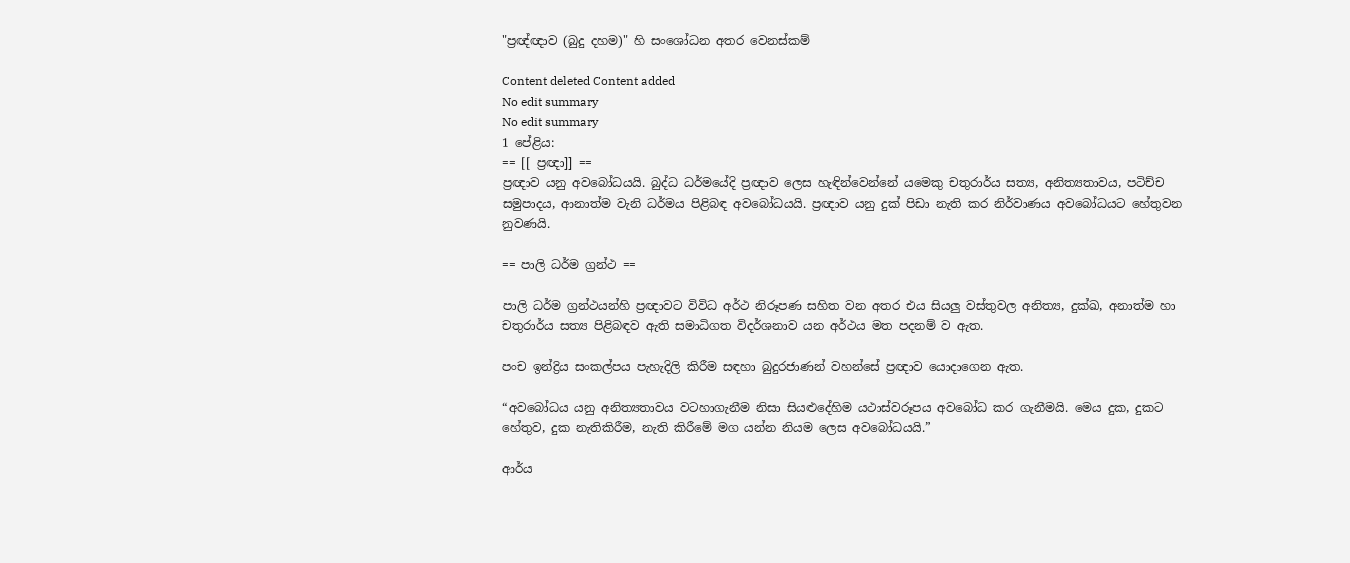"ප්‍රඥ්ඥාව (බුදු දහම)" හි සංශෝධන අතර වෙනස්කම්

Content deleted Content added
No edit summary
No edit summary
1 පේළිය:
== [[ ප්‍රඥා]] ==
ප්‍රඥාව යනු අවබෝධයයි. බුද්ධ ධර්මයේදි ප්‍රඥාව ලෙස හැඳින්වෙන්නේ යමෙකු චතුරාර්ය සත්‍ය, අනිත්‍යතාවය, පටිච්ච සමුපාදය, ආනාත්ම වැනි ධර්මය පිළිබඳ අවබෝධයයි. ප්‍රඥාව යනු දුක් පිඩා නැති කර නිර්වාණය අවබෝධයට හේතුවන නුවණයි.

== පාලි ධර්ම ග්‍රන්ථ ==

පාලි ධර්ම ග්‍රන්ථයන්හි ප්‍රඥාවට විවිධ අර්ථ නිරූපණ සහිත වන අතර එය සියලු වස්තුවල අනිත්‍ය, දුක්ඛ, අනාත්ම හා චතුරාර්ය සත්‍ය පිළිබඳව ඇති සමාධිගත විදර්ශනාව යන අර්ථය මත පදනම් ව ඇත.

පංච ඉන්ද්‍රිය සංකල්පය පැහැදිලි කිරීම සඳහා බුදුරජාණන් වහන්සේ ප්‍රඥාව යොදාගෙන ඇත.

“අවබෝධය යනු අනිත්‍යතාවය වටහාගැනීම නිසා සියළුදේහිම යථාස්වරූපය අවබෝධ කර ගැනීමයි. මෙය දුක, දුකට හේතුව, දුක නැතිකිරීම, නැති කිරීමේ මග යන්න නියම ලෙස අවබෝධයයි.”

ආර්ය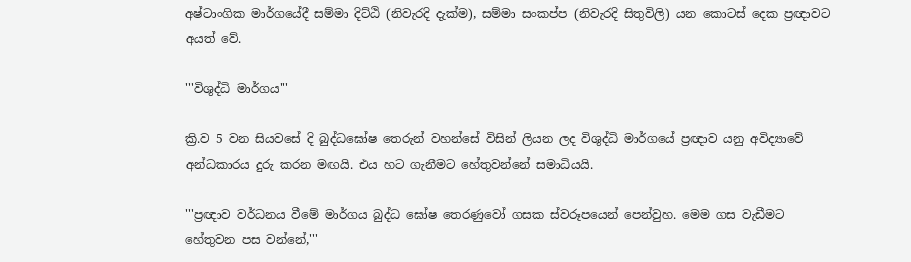අෂ්ටාංගික මාර්ගයේදී සම්මා දිට්ඨි (නිවැරදි දැක්ම), සම්මා සංකප්ප (නිවැරදි සිතුවිලි) යන කොටස් දෙක ප්‍රඥාවට අයත් වේ.

'''විශුද්ධි මාර්ගය'''

ක්‍රි.ව 5 වන සියවසේ දි බුද්ධඝෝෂ තෙරුන් වහන්සේ විසින් ලියන ලද විශුද්ධි මාර්ගයේ ප්‍රඥාව යනු අවිද්‍යාවේ අන්ධකාරය දුරු කරන මඟයි. එය හට ගැනීමට හේතුවන්නේ සමාධියයි.

'''ප්‍රඥාව වර්ධනය වීමේ මාර්ගය බුද්ධ ඝෝෂ තෙරණුවෝ ගසක ස්වරූපයෙන් පෙන්වුහ. මෙම ගස වැඩීමට හේතුවන පස වන්නේ,'''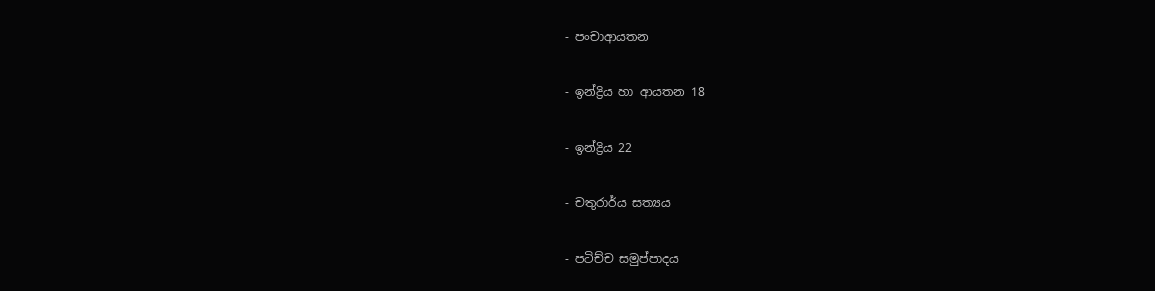- පංචා‍ආයතන

- ඉන්ද්‍රිය හා ආයතන 18

- ඉන්ද්‍රිය 22

- චතුරාර්ය සත්‍යය

- පටිච්ච සමුප්පාදය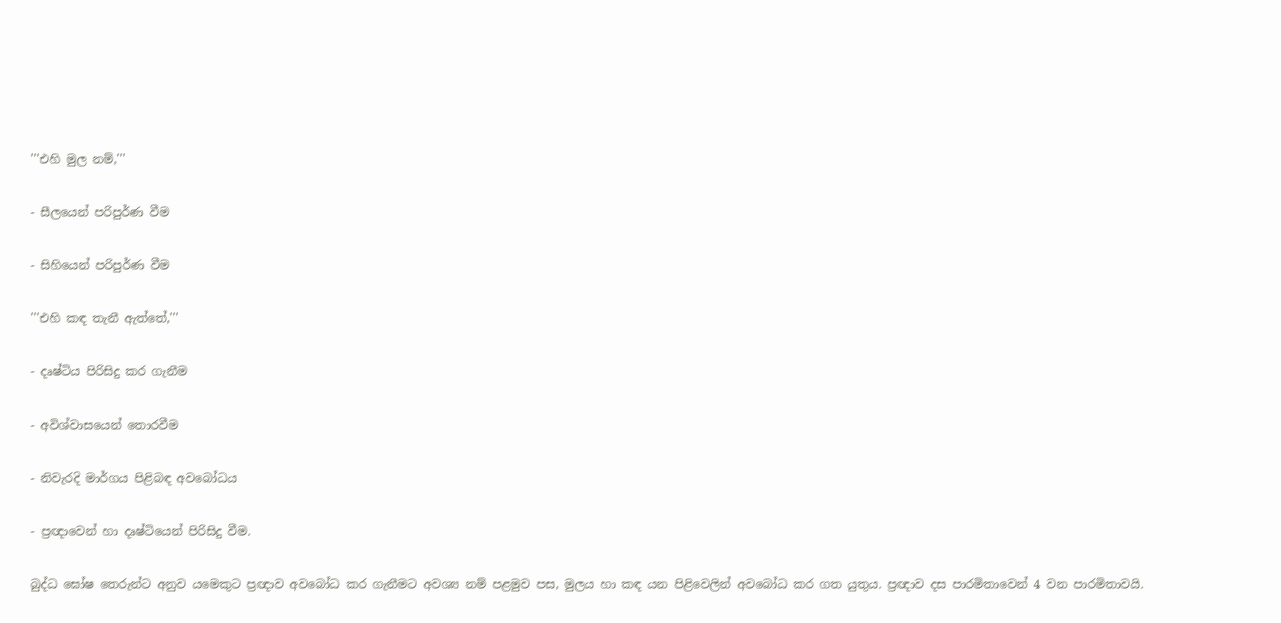'''එහි මුල නම්,'''

- සීලයෙන් පරිපුර්ණ වීම

- සිහියෙන් පරිපුර්ණ වීම

'''එහි කඳ තැනී ඇත්තේ,'''

- දෘෂ්ටි‍ය පිරිසිදු කර ගැනීම

- අවිශ්වාසයෙන් තොරවීම

- නිවැරදි මාර්ගය පිළිබඳ අවබෝධය

- ප්‍රඥාවෙන් හා දෘෂ්ටියෙන් පිරිසිදු වීම.

බුද්ධ ඝෝෂ තෙරුන්ට අනුව ‍යමෙකුට ප්‍රඥාව අවබෝධ කර ගැනීමට අවශ්‍ය නම් පළමුව පස, මුලය හා කඳ යන පිළිවෙලින් අවබෝධ කර ගත යුතුය. ප්‍රඥාව දස පාරමිතාවෙන් 4 වන පාරමිතාවයි.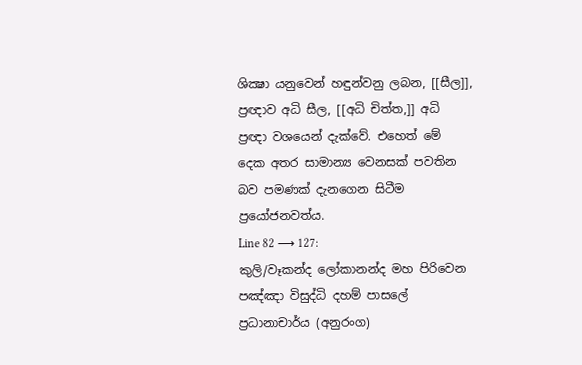ශික්‍ෂා යනුවෙන් හඳුන්වනු ලබන, [[සීල]], ප්‍රඥාව අධි සීල, [[අධි චිත්ත,]] අධි ප්‍රඥා වශයෙන් දැක්වේ. එහෙත් මේ දෙක අතර සාමාන්‍ය වෙනසක් පවතින බව පමණක් දැනගෙන සිටීම ප්‍රයෝජනවත්ය.
Line 82 ⟶ 127:
කුලි/වෑකන්ද ලෝකානන්ද මහ පිරිවෙන
පඤ්ඤා විසුද්ධි දහම් පාසලේ ප්‍රධානාචාර්ය (අනුරංග)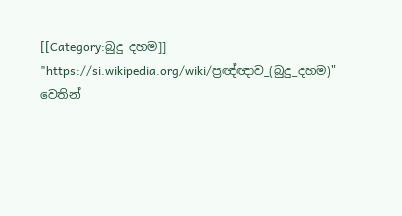[[Category:බුදු දහම]]
"https://si.wikipedia.org/wiki/ප්‍රඥ්ඥාව_(බුදු_දහම)" වෙතින්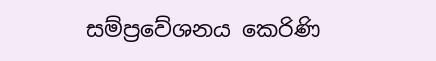සම්ප්‍රවේශනය කෙරිණි